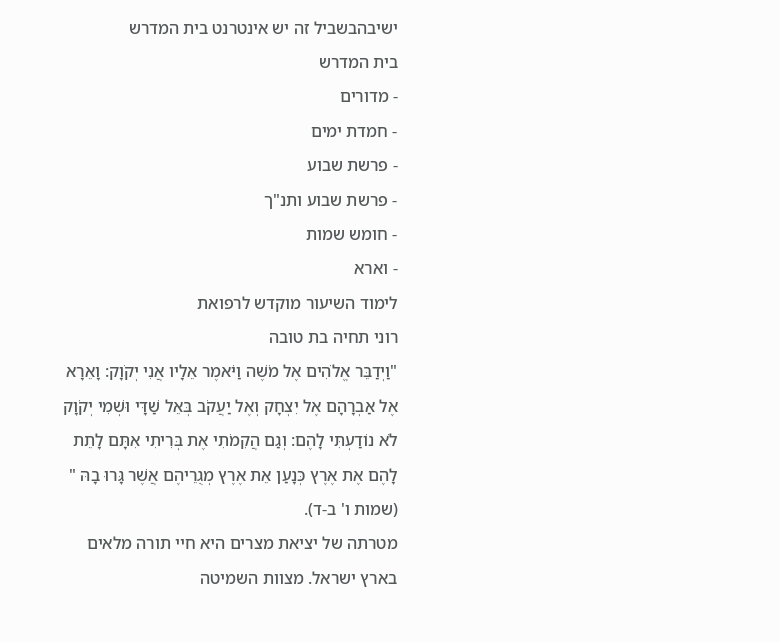ישיבהבשביל זה יש אינטרנט בית המדרש
בית המדרש
- מדורים
- חמדת ימים
- פרשת שבוע
- פרשת שבוע ותנ"ך
- חומש שמות
- וארא
לימוד השיעור מוקדש לרפואת
רוני תחיה בת טובה
"וַיְדַבֵּר אֱלֹהִים אֶל מֹשֶׁה וַיֹּאמֶר אֵלָיו אֲנִי יְקֹוָק: וָאֵרָא אֶל אַבְרָהָם אֶל יִצְחָק וְאֶל יַעֲקֹב בְּאֵל שַׁדָּי וּשְׁמִי יְקֹוָק לֹא נוֹדַעְתִּי לָהֶם: וְגַם הֲקִמֹתִי אֶת בְּרִיתִי אִתָּם לָתֵת לָהֶם אֶת אֶרֶץ כְּנָעַן אֵת אֶרֶץ מְגֻרֵיהֶם אֲשֶׁר גָּרוּ בָהּ " (שמות ו' ב-ד).
מטרתה של יציאת מצרים היא חיי תורה מלאים בארץ ישראל. מצוות השמיטה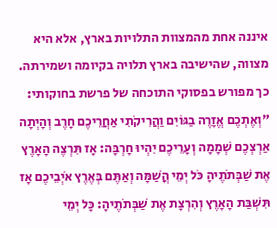איננה אחת מהמצוות התלויות בארץ, אלא היא מצווה, שהישיבה בארץ תלויה בקיומה ושמירתה.
כך מפורש בפסוקי התוכחה של פרשת בחוקותי:
"וְאֶתְכֶם אֱזָרֶה בַגּוֹיִם וַהֲרִיקֹתִי אַחֲרֵיכֶם חָרֶב וְהָיְתָה אַרְצְכֶם שְׁמָמָה וְעָרֵיכֶם יִהְיוּ חָרְבָּה: אָז תִּרְצֶה הָאָרֶץ אֶת שַׁבְּתֹתֶיהָ כֹּל יְמֵי הֳשַׁמָּה וְאַתֶּם בְּאֶרֶץ אֹיְבֵיכֶם אָז תִּשְׁבַּת הָאָרֶץ וְהִרְצָת אֶת שַׁבְּתֹתֶיהָ: כָּל יְמֵי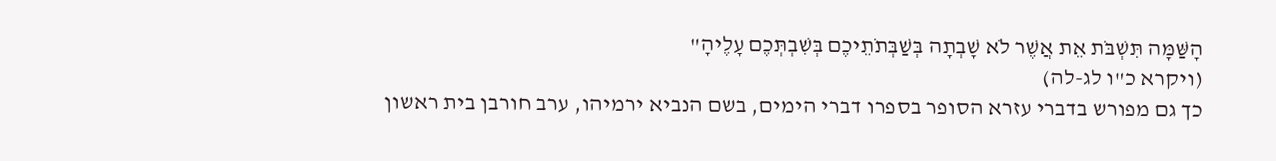הָשַּׁמָּה תִּשְׁבֹּת אֵת אֲשֶׁר לֹא שָׁבְתָה בְּשַׁבְּתֹתֵיכֶם בְּשִׁבְתְּכֶם עָלֶיהָ"
(ויקרא כ"ו לג-לה)
כך גם מפורש בדברי עזרא הסופר בספרו דברי הימים, בשם הנביא ירמיהו, ערב חורבן בית ראשון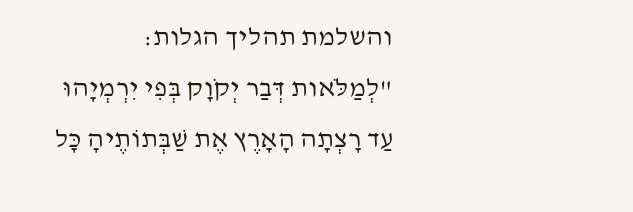והשלמת תהליך הגלות:
"לְמַלֹּאות דְּבַר יְקֹוָק בְּפִי יִרְמְיָהוּ עַד רָצְתָה הָאָרֶץ אֶת שַׁבְּתוֹתֶיהָ כָּל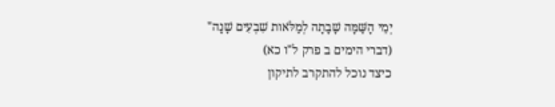יְמֵי הָשַּׁמָּה שָׁבָתָה לְמַלֹּאות שִׁבְעִים שָׁנָה"
(דברי הימים ב פרק ל"ו כא)
כיצד נוכל להתקרב לתיקון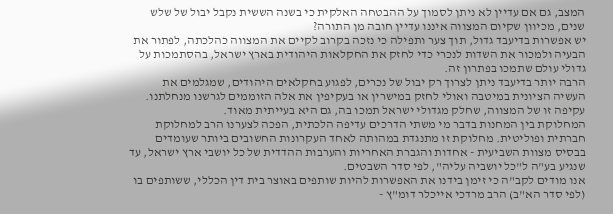המצב, גם אם עדיין לא ניתן לסמוך על ההבטחה האלקית כי בשנה הששית נקבל יבול של שלש שנים, מכיוון שקיום המצווה איננו עדיין חובה מן התורה?
יש אפשרות בדיעבד גדול, תוך צער ותפילה כי נזכה בקרוב לקיים את המצווה כהלכתה, לפתור את הבעיה ולמכור את השדות לנכרי כדי לחזק את החקלאות היהודית בארץ ישראל, בהסתמכות על גדולי עולם שתמכו בפתרון זה.
הרבה יותר בדיעבד ניתן לצרוך רק יבול של נכרים, לפגוע בחקלאים היהודים, שמגלמים את העשיה הציונית במיטבה ואולי לחזק במישרין או בעקיפין את אלה הזוממים לגרשנו מנחלתנו. עקיפה זו של המצווה, שחלק מגדולי ישראל תמכו בה, גם היא בעייתית מאוד.
המחלוקת בין המחנות בדבר מי משתי הדרכים עדיפה הלכתית, הפכה לצערנו הרב למחלוקת חברתית ופוליטית. מחלוקת זו מתנגדת במהותה לאחד העקרונות החשובים ביותר שעומדים בבסיס מצוות השביעית - אחדות והגברת האחריות והערבות ההדדית של כל יושבי ארץ ישראל, עד שנגיע בע"ה ל"כל יושביה עליה", לפי סדר השבטים.
אנו מודים לקב"ה כי זימן בידנו את האפשרות להיות שותפים באוצר בית דין הכללי, ששותפים בו (לפי סדר הא"ב) הרב מרדכי אייכלר דומ"ץ -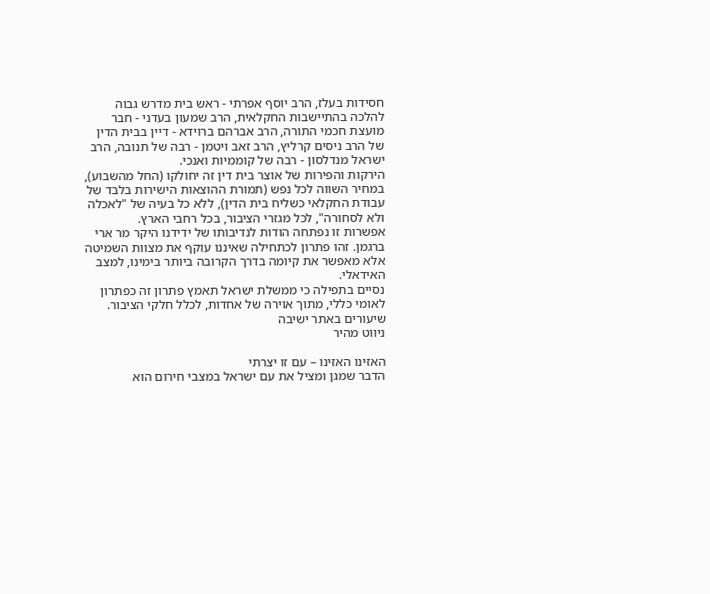חסידות בעלז, הרב יוסף אפרתי - ראש בית מדרש גבוה להלכה בהתיישבות החקלאית, הרב שמעון בעדני - חבר מועצת חכמי התורה, הרב אברהם ברוידא - דיין בבית הדין של הרב ניסים קרליץ, הרב זאב ויטמן - רבה של תנובה, הרב ישראל מנדלסון - רבה של קוממיות ואנכי.
הירקות והפירות של אוצר בית דין זה יחולקו (החל מהשבוע), במחיר השווה לכל נפש (תמורת ההוצאות הישירות בלבד של עבודת החקלאי כשליח בית הדין), ללא כל בעיה של "לאכלה ולא לסחורה", לכל מגזרי הציבור, בכל רחבי הארץ.
אפשרות זו נפתחה הודות לנדיבותו של ידידנו היקר מר ארי ברגמן. זהו פתרון לכתחילה שאיננו עוקף את מצוות השמיטה אלא מאפשר את קיומה בדרך הקרובה ביותר בימינו, למצב האידאלי.
נסיים בתפילה כי ממשלת ישראל תאמץ פתרון זה כפתרון לאומי כללי, מתוך אוירה של אחדות, לכלל חלקי הציבור.
שיעורים באתר ישיבה
ניווט מהיר

האזינו האזינו – עם זו יצרתי
הדבר שמגן ומציל את עם ישראל במצבי חירום הוא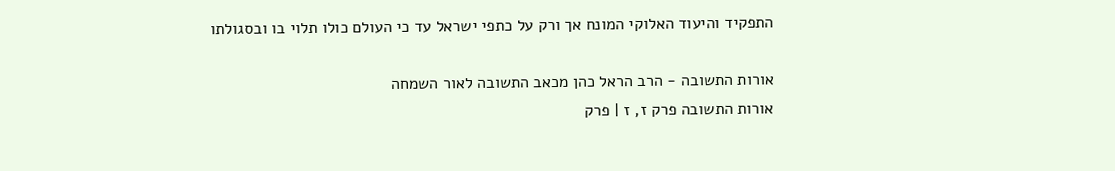התפקיד והיעוד האלוקי המונח אך ורק על כתפי ישראל עד כי העולם כולו תלוי בו ובסגולתו

אורות התשובה - הרב הראל כהן מכאב התשובה לאור השמחה
אורות התשובה פרק ז, ז | פרק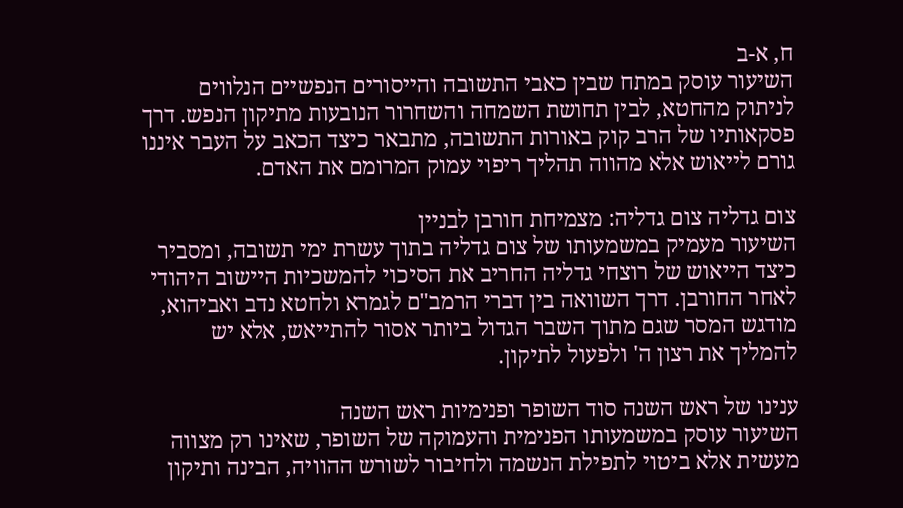ח, א-ב
השיעור עוסק במתח שבין כאבי התשובה והייסורים הנפשיים הנלווים לניתוק מהחטא, לבין תחושת השמחה והשחרור הנובעות מתיקון הנפש. דרך פסקאותיו של הרב קוק באורות התשובה, מתבאר כיצד הכאב על העבר איננו גורם לייאוש אלא מהווה תהליך ריפוי עמוק המרומם את האדם.

צום גדליה צום גדליה: מצמיחת חורבן לבניין
השיעור מעמיק במשמעותו של צום גדליה בתוך עשרת ימי תשובה, ומסביר כיצד הייאוש של רוצחי גדליה החריב את הסיכוי להמשכיות היישוב היהודי לאחר החורבן. דרך השוואה בין דברי הרמב"ם לגמרא ולחטא נדב ואביהוא, מודגש המסר שגם מתוך השבר הגדול ביותר אסור להתייאש, אלא יש להמליך את רצון ה' ולפעול לתיקון.

ענינו של ראש השנה סוד השופר ופנימיות ראש השנה
השיעור עוסק במשמעותו הפנימית והעמוקה של השופר, שאינו רק מצווה מעשית אלא ביטוי לתפילת הנשמה ולחיבור לשורש ההוויה, הבינה ותיקון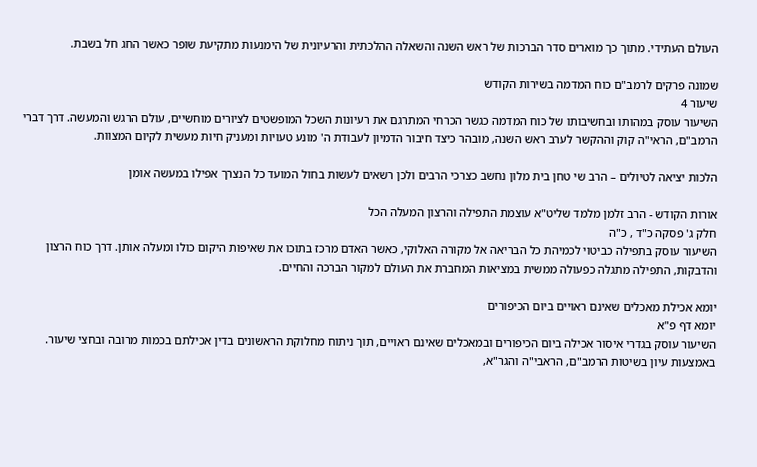העולם העתידי. מתוך כך מוארים סדר הברכות של ראש השנה והשאלה ההלכתית והרעיונית של הימנעות מתקיעת שופר כאשר החג חל בשבת.

שמונה פרקים לרמב"ם כוח המדמה בשירות הקודש
שיעור 4
השיעור עוסק במהותו ובחשיבותו של כוח המדמה כגשר הכרחי המתרגם את רעיונות השכל המופשטים לציורים מוחשיים, עולם הרגש והמעשה. דרך דברי הרמב"ם, הראי"ה קוק וההקשר לערב ראש השנה, מובהר כיצד חיבור הדמיון לעבודת ה' מונע טעויות ומעניק חיות מעשית לקיום המצוות.

הלכות יציאה לטיולים – הרב שי טחן בית מלון נחשב כצרכי הרבים ולכן רשאים לעשות בחול המועד כל הנצרך אפילו במעשה אומן

אורות הקודש - הרב זלמן מלמד שליט"א עוצמת התפילה והרצון המעלה הכל
חלק ג' פסקה כ"ד , כ"ה
השיעור עוסק בתפילה כביטוי לכמיהת כל הבריאה אל מקורה האלוקי, כאשר האדם מרכז בתוכו את שאיפות היקום כולו ומעלה אותן. דרך כוח הרצון והדבקות, התפילה מתגלה כפעולה ממשית במציאות המחברת את העולם למקור הברכה והחיים.

יומא אכילת מאכלים שאינם ראויים ביום הכיפורים
יומא דף פ"א
השיעור עוסק בגדרי איסור אכילה ביום הכיפורים ובמאכלים שאינם ראויים, תוך ניתוח מחלוקת הראשונים בדין אכילתם בכמות מרובה ובחצי שיעור. באמצעות עיון בשיטות הרמב"ם, הראבי"ה והגר"א,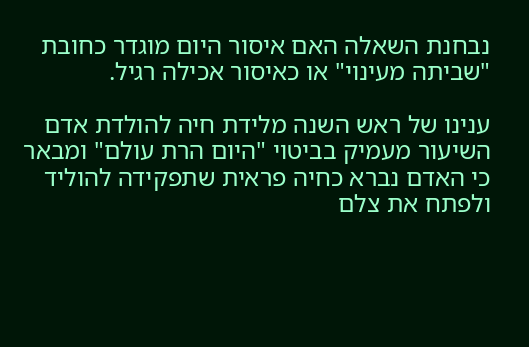נבחנת השאלה האם איסור היום מוגדר כחובת "שביתה מעינוי" או כאיסור אכילה רגיל.

ענינו של ראש השנה מלידת חיה להולדת אדם
השיעור מעמיק בביטוי "היום הרת עולם" ומבאר כי האדם נברא כחיה פראית שתפקידה להוליד ולפתח את צלם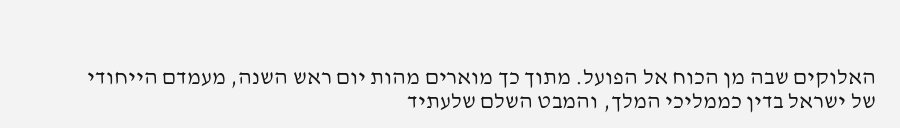האלוקים שבה מן הכוח אל הפועל. מתוך כך מוארים מהות יום ראש השנה, מעמדם הייחודי של ישראל בדין כממליכי המלך, והמבט השלם שלעתיד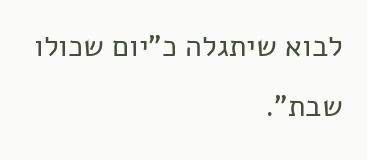לבוא שיתגלה כ"יום שכולו שבת".